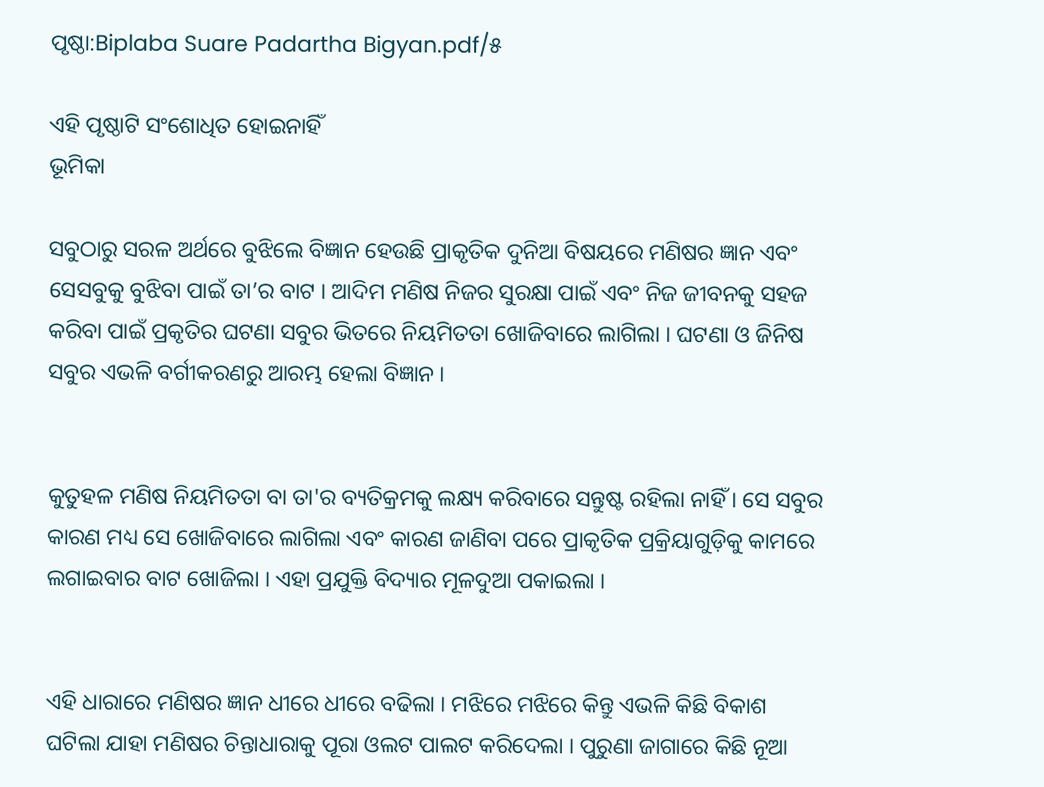ପୃଷ୍ଠା:Biplaba Suare Padartha Bigyan.pdf/୫

ଏହି ପୃଷ୍ଠାଟି ସଂଶୋଧିତ ହୋଇନାହିଁ
ଭୂମିକା

ସବୁଠାରୁ ସରଳ ଅର୍ଥରେ ବୁଝିଲେ ବିଜ୍ଞାନ ହେଉଛି ପ୍ରାକୃତିକ ଦୁନିଆ ବିଷୟରେ ମଣିଷର ଜ୍ଞାନ ଏବଂ ସେସବୁକୁ ବୁଝିବା ପାଇଁ ତା’ର ବାଟ । ଆଦିମ ମଣିଷ ନିଜର ସୁରକ୍ଷା ପାଇଁ ଏବଂ ନିଜ ଜୀବନକୁ ସହଜ କରିବା ପାଇଁ ପ୍ରକୃତିର ଘଟଣା ସବୁର ଭିତରେ ନିୟମିତତା ଖୋଜିବାରେ ଲାଗିଲା । ଘଟଣା ଓ ଜିନିଷ ସବୁର ଏଭଳି ବର୍ଗୀକରଣରୁ ଆରମ୍ଭ ହେଲା ବିଜ୍ଞାନ ।


କୁତୁହଳ ମଣିଷ ନିୟମିତତା ବା ତା'ର ବ୍ୟତିକ୍ରମକୁ ଲକ୍ଷ୍ୟ କରିବାରେ ସନ୍ତୁଷ୍ଟ ରହିଲା ନାହିଁ । ସେ ସବୁର କାରଣ ମଧ୍ୟ ସେ ଖୋଜିବାରେ ଲାଗିଲା ଏବଂ କାରଣ ଜାଣିବା ପରେ ପ୍ରାକୃତିକ ପ୍ରକ୍ରିୟାଗୁଡ଼ିକୁ କାମରେ ଲଗାଇବାର ବାଟ ଖୋଜିଲା । ଏହା ପ୍ରଯୁକ୍ତି ବିଦ୍ୟାର ମୂଳଦୁଆ ପକାଇଲା ।


ଏହି ଧାରାରେ ମଣିଷର ଜ୍ଞାନ ଧୀରେ ଧୀରେ ବଢିଲା । ମଝିରେ ମଝିରେ କିନ୍ତୁ ଏଭଳି କିଛି ବିକାଶ ଘଟିଲା ଯାହା ମଣିଷର ଚିନ୍ତାଧାରାକୁ ପୂରା ଓଲଟ ପାଲଟ କରିଦେଲା । ପୁରୁଣା ଜାଗାରେ କିଛି ନୂଆ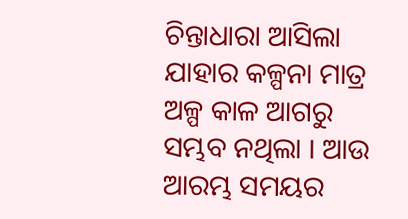ଚିନ୍ତାଧାରା ଆସିଲା ଯାହାର କଳ୍ପନା ମାତ୍ର ଅଳ୍ପ କାଳ ଆଗରୁ ସମ୍ଭବ ନଥିଲା । ଆଉ ଆରମ୍ଭ ସମୟର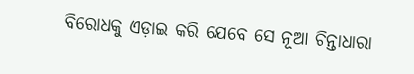ବିରୋଧକୁ ଏଡ଼ାଇ କରି ଯେବେ ସେ ନୂଆ ଚିନ୍ତାଧାରା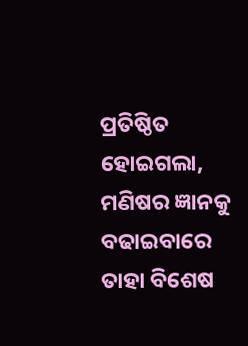ପ୍ରତିଷ୍ଠିତ ହୋଇଗଲା, ମଣିଷର ଜ୍ଞାନକୁ ବଢାଇବାରେ ତାହା ବିଶେଷ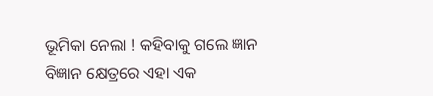ଭୂମିକା ନେଲା ! କହିବାକୁ ଗଲେ ଜ୍ଞାନ ବିଜ୍ଞାନ କ୍ଷେତ୍ରରେ ଏହା ଏକ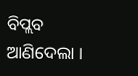ବିପ୍ଲବ ଆଣିଦେଲା ।